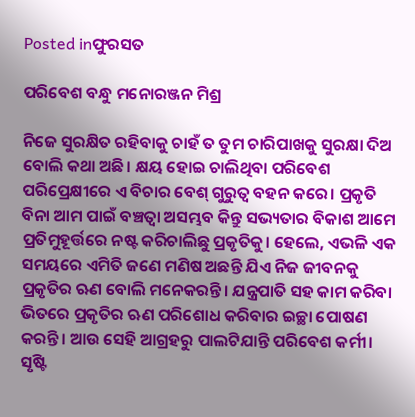Posted inଫୁରସତ

ପରିବେଶ ବନ୍ଧୁ ମନୋରଞ୍ଜନ ମିଶ୍ର

ନିଜେ ସୁରକ୍ଷିତ ରହିବାକୁ ଚାହଁ ତ ତୁମ ଚାରିପାଖକୁ ସୁରକ୍ଷା ଦିଅ ବୋଲି କଥା ଅଛି। କ୍ଷୟ ହୋଇ ଚାଲିଥିବା ପରିବେଶ ପରିପ୍ରେକ୍ଷୀରେ ଏ ବିଚାର ବେଶ୍‌ ଗୁରୁତ୍ୱ ବହନ କରେ। ପ୍ରକୃତି ବିନା ଆମ ପାଇଁ ବଞ୍ଚତ୍ବା ଅସମ୍ଭବ କିନ୍ତୁ ସଭ୍ୟତାର ବିକାଶ ଆମେ ପ୍ରତିମୁହୂର୍ତ୍ତରେ ନଷ୍ଟ କରିଚାଲିଛୁ ପ୍ରକୃତିକୁ। ହେଲେ, ଏଭଳି ଏକ ସମୟରେ ଏମିତି ଜଣେ ମଣିଷ ଅଛନ୍ତି ଯିଏ ନିଜ ଜୀବନକୁ ପ୍ରକୃତିର ଋଣ ବୋଲି ମନେକରନ୍ତି। ଯନ୍ତ୍ରପାତି ସହ କାମ କରିବା ଭିତରେ ପ୍ରକୃତିର ଋଣ ପରିଶୋଧ କରିବାର ଇଚ୍ଛା ପୋଷଣ କରନ୍ତି। ଆଉ ସେହି ଆଗ୍ରହରୁ ପାଲଟିଯାନ୍ତି ପରିବେଶ କର୍ମୀ। ସୃଷ୍ଟି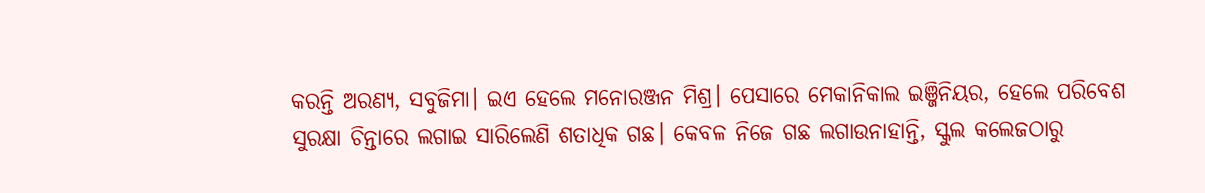କରନ୍ତି ଅରଣ୍ୟ, ସବୁଜିମା। ଇଏ ହେଲେ ମନୋରଞ୍ଜନ ମିଶ୍ର। ପେସାରେ ମେକାନିକାଲ ଇଞ୍ଜିନିୟର, ହେଲେ ପରିବେଶ ସୁରକ୍ଷା ଚିନ୍ତାରେ ଲଗାଇ ସାରିଲେଣି ଶତାଧିକ ଗଛ। କେବଳ ନିଜେ ଗଛ ଲଗାଉନାହାନ୍ତି, ସ୍କୁଲ କଲେଜଠାରୁ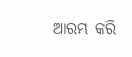ଆରମ୍ଭ କରି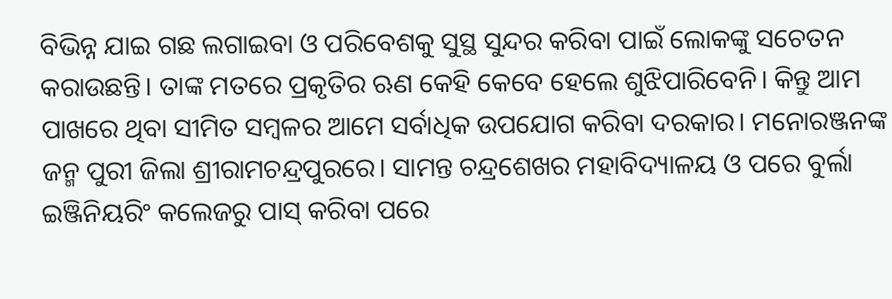ବିଭିନ୍ନ ଯାଇ ଗଛ ଲଗାଇବା ଓ ପରିବେଶକୁ ସୁସ୍ଥ ସୁନ୍ଦର କରିବା ପାଇଁ ଲୋକଙ୍କୁ ସଚେତନ କରାଉଛନ୍ତି। ତାଙ୍କ ମତରେ ପ୍ରକୃତିର ଋଣ କେହି କେବେ ହେଲେ ଶୁଝିପାରିବେନି। କିନ୍ତୁ ଆମ ପାଖରେ ଥିବା ସୀମିତ ସମ୍ବଳର ଆମେ ସର୍ବାଧିକ ଉପଯୋଗ କରିବା ଦରକାର। ମନୋରଞ୍ଜନଙ୍କ ଜନ୍ମ ପୁରୀ ଜିଲା ଶ୍ରୀରାମଚନ୍ଦ୍ରପୁରରେ। ସାମନ୍ତ ଚନ୍ଦ୍ରଶେଖର ମହାବିଦ୍ୟାଳୟ ଓ ପରେ ବୁର୍ଲା ଇଞ୍ଜିନିୟରିଂ କଲେଜରୁ ପାସ୍‌ କରିବା ପରେ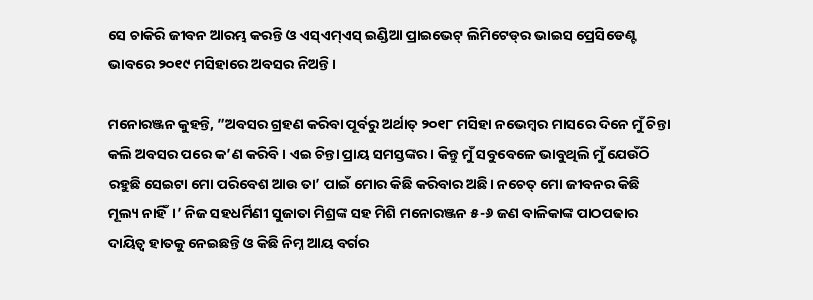ସେ ଚାକିରି ଜୀବନ ଆରମ୍ଭ କରନ୍ତି ଓ ଏସ୍‌ଏମ୍‌ଏସ୍‌ ଇଣ୍ଡିଆ ପ୍ରାଇଭେଟ୍‌ ଲିମିଟେଡ୍‌ର ଭାଇସ ପ୍ରେସିଡେଣ୍ଟ ଭାବରେ ୨୦୧୯ ମସିହାରେ ଅବସର ନିଅନ୍ତି।

ମନୋରଞ୍ଜନ କୁହନ୍ତି, ”ଅବସର ଗ୍ରହଣ କରିବା ପୂର୍ବରୁ ଅର୍ଥାତ୍‌ ୨୦୧୮ ମସିହା ନଭେମ୍ବର ମାସରେ ଦିନେ ମୁଁ ଚିନ୍ତା କଲି ଅବସର ପରେ କ’ଣ କରିବି। ଏଇ ଚିନ୍ତା ପ୍ରାୟ ସମସ୍ତଙ୍କର। କିନ୍ତୁ ମୁଁ ସବୁବେଳେ ଭାବୁଥିଲି ମୁଁ ଯେଉଁଠି ରହୁଛି ସେଇଟା ମୋ ପରିବେଶ ଆଉ ତା’ ପାଇଁ ମୋର କିଛି କରିବାର ଅଛି। ନଚେତ୍‌ ମୋ ଜୀବନର କିଛି ମୂଲ୍ୟ ନାହିଁ।’ ନିଜ ସହଧର୍ମିଣୀ ସୁଜାତା ମିଶ୍ରଙ୍କ ସହ ମିଶି ମନୋରଞ୍ଜନ ୫-୬ ଜଣ ବାଳିକାଙ୍କ ପାଠପଢାର ଦାୟିତ୍ୱ ହାତକୁ ନେଇଛନ୍ତି ଓ କିଛି ନିମ୍ନ ଆୟ ବର୍ଗର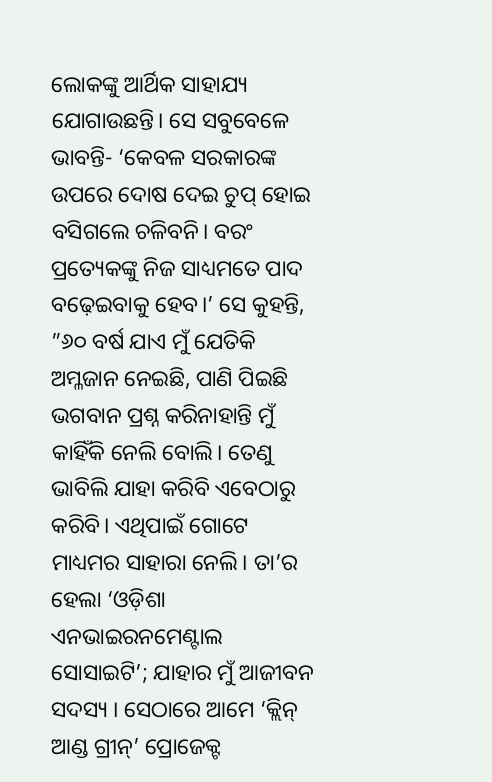ଲୋକଙ୍କୁ ଆର୍ଥିକ ସାହାଯ୍ୟ ଯୋଗାଉଛନ୍ତି। ସେ ସବୁବେଳେ ଭାବନ୍ତି- ‘କେବଳ ସରକାରଙ୍କ ଉପରେ ଦୋଷ ଦେଇ ଚୁପ୍‌ ହୋଇ ବସିଗଲେ ଚଳିବନି। ବରଂ ପ୍ରତ୍ୟେକଙ୍କୁ ନିଜ ସାଧ୍ୟମତେ ପାଦ ବଢ଼େଇବାକୁ ହେବ।’ ସେ କୁହନ୍ତି, ”୬୦ ବର୍ଷ ଯାଏ ମୁଁ ଯେତିକି ଅମ୍ଳଜାନ ନେଇଛି, ପାଣି ପିଇଛି ଭଗବାନ ପ୍ରଶ୍ନ କରିନାହାନ୍ତି ମୁଁ କାହିଁକି ନେଲି ବୋଲି। ତେଣୁ ଭାବିଲି ଯାହା କରିବି ଏବେଠାରୁ କରିବି। ଏଥିପାଇଁ ଗୋଟେ ମାଧ୍ୟମର ସାହାରା ନେଲି। ତା’ର ହେଲା ‘ଓଡ଼ିଶା ଏନଭାଇରନମେଣ୍ଟାଲ ସୋସାଇଟି’; ଯାହାର ମୁଁ ଆଜୀବନ ସଦସ୍ୟ । ସେଠାରେ ଆମେ ‘କ୍ଲିନ୍‌ ଆଣ୍ଡ ଗ୍ରୀନ୍‌’ ପ୍ରୋଜେକ୍ଟ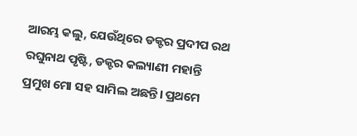ଆରମ୍ଭ କଲୁ, ଯେଉଁଥିରେ ଡକ୍ଟର ପ୍ରଦୀପ ରଥ ରଘୁନାଥ ପୃଷ୍ଟି, ଡକ୍ଟର କଲ୍ୟାଣୀ ମହାନ୍ତି ପ୍ରମୁଖ ମୋ ସହ ସାମିଲ ଅଛନ୍ତି। ପ୍ରଥମେ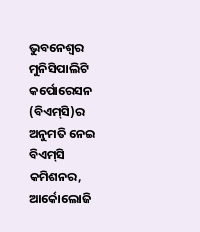ଭୁବନେଶ୍ୱର ମୁନିସିପାଲିଟି କର୍ପୋରେସନ (ବିଏମ୍‌ସି)ର ଅନୁମତି ନେଇ ବିଏମ୍‌ସି କମିଶନର, ଆର୍କୋଲୋଜି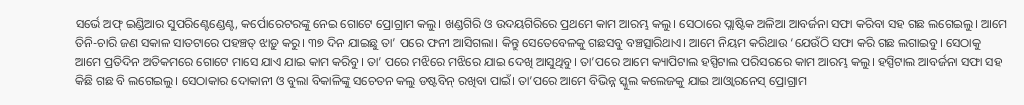ସର୍ଭେ ଅଫ୍‌ ଇଣ୍ଡିଆର ସୁପରିଣ୍ଟେଣ୍ଡେଣ୍ଟ, କର୍ପୋରେଟରଙ୍କୁ ନେଇ ଗୋଟେ ପ୍ରୋଗ୍ରାମ କଲୁ। ଖଣ୍ଡଗିରି ଓ ଉଦୟଗିରିରେ ପ୍ରଥମେ କାମ ଆରମ୍ଭ କଲୁ। ସେଠାରେ ପ୍ଲାଷ୍ଟିକ ଅଳିଆ ଆବର୍ଜନା ସଫା କରିବା ସହ ଗଛ ଲଗେଇଲୁ। ଆମେ ତିନି-ଚାରି ଜଣ ସକାଳ ସାତଟାରେ ପହଞ୍ଚତ୍ ଝାଡ଼ୁ କରୁ। ୩୭ ଦିନ ଯାଇଛୁ ତା’ ପରେ ଫନୀ ଆସିଗଲା। କିନ୍ତୁ ସେତେବେଳକୁ ଗଛସବୁ ବଞ୍ଚତ୍ସାରିଥାଏ। ଆମେ ନିୟମ କରିଥାଉ ‘ଯେଉଁଠି ସଫା କରି ଗଛ ଲଗାଇବୁ। ସେଠାକୁ ଆମେ ପ୍ରତିଦିନ ଅତିକମରେ ଗୋଟେ ମାସେ ଯାଏ ଯାଇ କାମ କରିବୁ। ତା’ ପରେ ମଝିରେ ମଝିରେ ଯାଇ ଦେଖି ଆସୁଥିବୁ। ତା’ପରେ ଆମେ କ୍ୟାପିଟାଲ ହସ୍ପିଟାଲ ପରିସରରେ କାମ ଆରମ୍ଭ କଲୁ। ହସ୍ପିଟାଲ ଆବର୍ଜନା ସଫା ସହ କିଛି ଗଛ ବି ଲଗେଇଲୁ। ସେଠାକାର ଦୋକାନୀ ଓ ବୁଲା ବିକାଳିଙ୍କୁ ସଚେତନ କଲୁ ଡଷ୍ଟବିନ୍‌ ରଖିବା ପାଇଁ। ତା’ପରେ ଆମେ ବିଭିନ୍ନ ସ୍କୁଲ କଲେଜକୁ ଯାଇ ଆଓ୍ବାରନେସ୍‌ ପ୍ରୋଗ୍ରାମ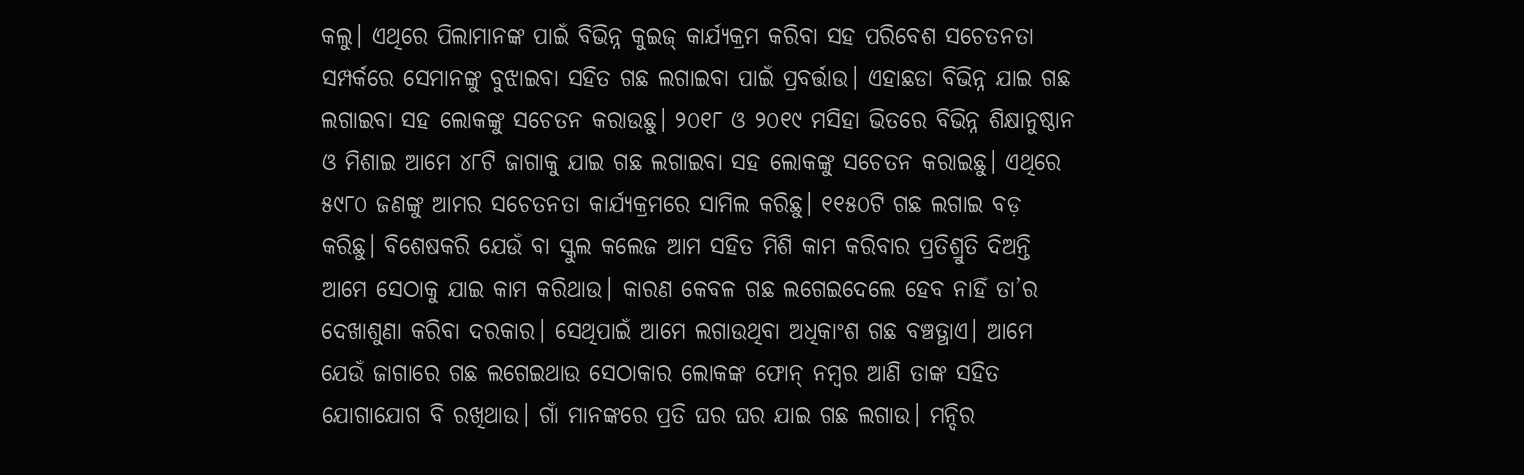କଲୁ। ଏଥିରେ ପିଲାମାନଙ୍କ ପାଇଁ ବିଭିନ୍ନ କୁଇଜ୍‌ କାର୍ଯ୍ୟକ୍ରମ କରିବା ସହ ପରିବେଶ ସଚେତନତା ସମ୍ପର୍କରେ ସେମାନଙ୍କୁ ବୁଝାଇବା ସହିତ ଗଛ ଲଗାଇବା ପାଇଁ ପ୍ରବର୍ତ୍ତାଉ। ଏହାଛଡା ବିଭିନ୍ନ ଯାଇ ଗଛ ଲଗାଇବା ସହ ଲୋକଙ୍କୁ ସଚେତନ କରାଉଛୁ। ୨୦୧୮ ଓ ୨୦୧୯ ମସିହା ଭିତରେ ବିଭିନ୍ନ ଶିକ୍ଷାନୁଷ୍ଠାନ ଓ ମିଶାଇ ଆମେ ୪୮ଟି ଜାଗାକୁ ଯାଇ ଗଛ ଲଗାଇବା ସହ ଲୋକଙ୍କୁ ସଚେତନ କରାଇଛୁ। ଏଥିରେ ୫୯୮୦ ଜଣଙ୍କୁ ଆମର ସଚେତନତା କାର୍ଯ୍ୟକ୍ରମରେ ସାମିଲ କରିଛୁ। ୧୧୫୦ଟି ଗଛ ଲଗାଇ ବଡ଼ କରିଛୁ। ବିଶେଷକରି ଯେଉଁ ବା ସ୍କୁଲ କଲେଜ ଆମ ସହିତ ମିଶି କାମ କରିବାର ପ୍ରତିଶ୍ରୁତି ଦିଅନ୍ତି ଆମେ ସେଠାକୁ ଯାଇ କାମ କରିଥାଉ। କାରଣ କେବଳ ଗଛ ଲଗେଇଦେଲେ ହେବ ନାହିଁ ତା’ର ଦେଖାଶୁଣା କରିବା ଦରକାର। ସେଥିପାଇଁ ଆମେ ଲଗାଉଥିବା ଅଧିକାଂଶ ଗଛ ବଞ୍ଚତ୍ଥାଏ। ଆମେ ଯେଉଁ ଜାଗାରେ ଗଛ ଲଗେଇଥାଉ ସେଠାକାର ଲୋକଙ୍କ ଫୋନ୍‌ ନମ୍ବର ଆଣି ତାଙ୍କ ସହିତ ଯୋଗାଯୋଗ ବି ରଖିଥାଉ। ଗାଁ ମାନଙ୍କରେ ପ୍ରତି ଘର ଘର ଯାଇ ଗଛ ଲଗାଉ। ମନ୍ଦିର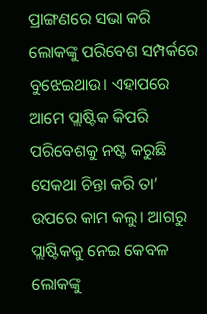ପ୍ରାଙ୍ଗଣରେ ସଭା କରି ଲୋକଙ୍କୁ ପରିବେଶ ସମ୍ପର୍କରେ ବୁଝେଇଥାଉ। ଏହାପରେ ଆମେ ପ୍ଲାଷ୍ଟିକ କିପରି ପରିବେଶକୁ ନଷ୍ଟ କରୁଛି ସେକଥା ଚିନ୍ତା କରି ତା’ ଉପରେ କାମ କଲୁ। ଆଗରୁ ପ୍ଲାଷ୍ଟିକକୁ ନେଇ କେବଳ ଲୋକଙ୍କୁ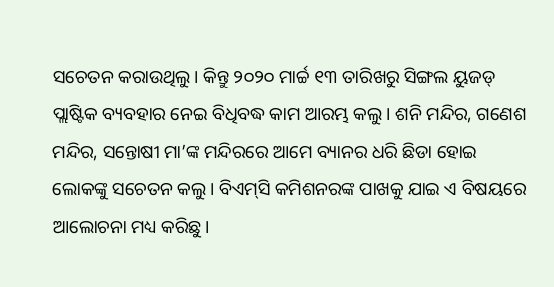ସଚେତନ କରାଉଥିଲୁ। କିନ୍ତୁ ୨୦୨୦ ମାର୍ଚ୍ଚ ୧୩ ତାରିଖରୁ ସିଙ୍ଗଲ ୟୁଜଡ୍‌ ପ୍ଲାଷ୍ଟିକ ବ୍ୟବହାର ନେଇ ବିଧିବଦ୍ଧ କାମ ଆରମ୍ଭ କଲୁ। ଶନି ମନ୍ଦିର, ଗଣେଶ ମନ୍ଦିର, ସନ୍ତୋଷୀ ମା’ଙ୍କ ମନ୍ଦିରରେ ଆମେ ବ୍ୟାନର ଧରି ଛିଡା ହୋଇ ଲୋକଙ୍କୁ ସଚେତନ କଲୁ। ବିଏମ୍‌ସି କମିଶନରଙ୍କ ପାଖକୁ ଯାଇ ଏ ବିଷୟରେ ଆଲୋଚନା ମଧ୍ୟ କରିଛୁ।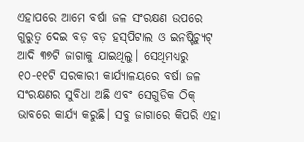ଏହାପରେ ଆମେ ବର୍ଷା ଜଳ ସଂରକ୍ଷଣ ଉପରେ ଗୁରୁତ୍ୱ ଦେଇ ବଡ଼ ବଡ଼ ହସ୍‌ପିଟାଲ ଓ ଇନଷ୍ଟିଚ୍ୟୁଟ୍‌ ଆଦି ୩୭ଟି ଜାଗାକୁ ଯାଇଥିଲୁ। ସେଥିମଧ୍ୟରୁ ୧୦-୧୧ଟି ସରକାରୀ କାର୍ଯ୍ୟାଳୟରେ ବର୍ଷା ଜଳ ସଂରକ୍ଷଣର ସୁବିଧା ଅଛି ଏବଂ ସେଗୁଡିକ ଠିକ୍‌ ଭାବରେ କାର୍ଯ୍ୟ କରୁଛି। ସବୁ ଜାଗାରେ କିପରି ଏହା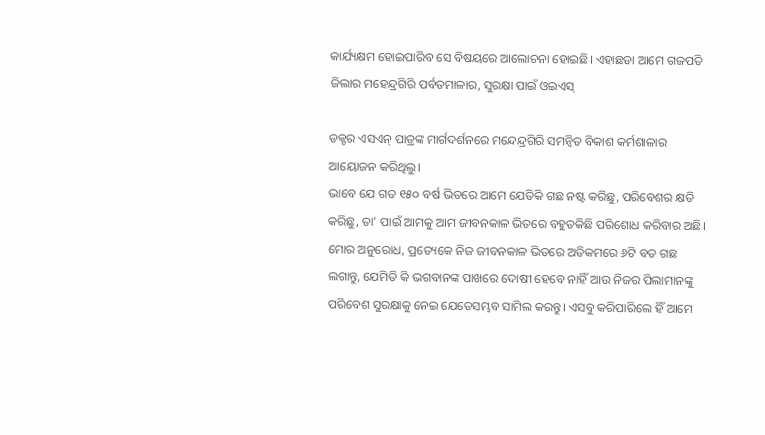କାର୍ଯ୍ୟକ୍ଷମ ହୋଇପାରିବ ସେ ବିଷୟରେ ଆଲୋଚନା ହୋଇଛି। ଏହାଛଡା ଆମେ ଗଜପତି ଜିଲାର ମହେନ୍ଦ୍ରଗିରି ପର୍ବତମାଳାର, ସୁରକ୍ଷା ପାଇଁ ଓଇଏସ୍‌

ଡକ୍ଟର ଏସଏନ୍‌ ପାତ୍ରଙ୍କ ମାର୍ଗଦର୍ଶନରେ ମନ୍ଦେନ୍ଦ୍ରଗିରି ସମନ୍ବିତ ବିକାଶ କର୍ମଶାଳାର ଆୟୋଜନ କରିଥିଲୁ।
ଭାବେ ଯେ ଗତ ୧୫୦ ବର୍ଷ ଭିତରେ ଆମେ ଯେତିକି ଗଛ ନଷ୍ଟ କରିଛୁ, ପରିବେଶର କ୍ଷତି କରିଛୁ, ତା’ ପାଇଁ ଆମକୁ ଆମ ଜୀବନକାଳ ଭିତରେ ବହୁତକିଛି ପରିଶୋଧ କରିବାର ଅଛି। ମୋର ଅନୁରୋଧ, ପ୍ରତ୍ୟେକେ ନିଜ ଜୀବନକାଳ ଭିତରେ ଅତିକମରେ ୬ଟି ବଡ ଗଛ ଲଗାନ୍ତୁ, ଯେମିତି କି ଭଗବାନଙ୍କ ପାଖରେ ଦୋଷୀ ହେବେ ନାହିଁ ଆଉ ନିଜର ପିଲାମାନଙ୍କୁ ପରିବେଶ ସୁରକ୍ଷାକୁ ନେଇ ଯେତେସମ୍ଭବ ସାମିଲ କରନ୍ତୁ। ଏସବୁ କରିପାରିଲେ ହିଁ ଆମେ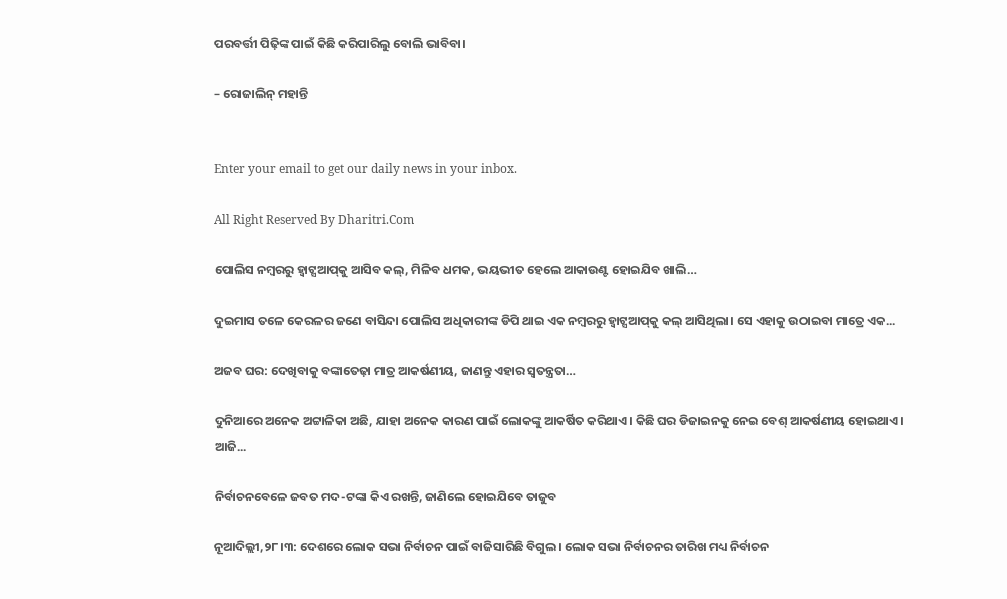ପରବର୍ତ୍ତୀ ପିଢ଼ିଙ୍କ ପାଇଁ କିଛି କରିପାରିଲୁ ବୋଲି ଭାବିବା।

– ରୋଜାଲିନ୍‌ ମହାନ୍ତି


Enter your email to get our daily news in your inbox.

All Right Reserved By Dharitri.Com

ପୋଲିସ ନମ୍ବରରୁ ହ୍ବାଟ୍ସଆପ୍‌କୁ ଆସିବ କଲ୍‌, ମିଳିବ ଧମକ, ଭୟଭୀତ ହେଲେ ଆକାଉଣ୍ଟ ହୋଇଯିବ ଖାଲି…

ଦୁଇମାସ ତଳେ କେରଳର ଜଣେ ବାସିନ୍ଦା ପୋଲିସ ଅଧିକାରୀଙ୍କ ଡିପି ଥାଇ ଏକ ନମ୍ବରରୁ ହ୍ବାଟ୍ସଆପ୍‌କୁ କଲ୍‌ ଆସିଥିଲା। ସେ ଏହାକୁ ଉଠାଇବା ମାତ୍ରେ ଏକ...

ଅଜବ ଘର: ଦେଖିବାକୁ ବଙ୍କାତେଢ଼ା ମାତ୍ର ଆକର୍ଷଣୀୟ, ଜାଣନ୍ତୁ ଏହାର ସ୍ବତନ୍ତ୍ରତା…

ଦୁନିଆରେ ଅନେକ ଅଟ୍ଟାଳିକା ଅଛି, ଯାହା ଅନେକ କାରଣ ପାଇଁ ଲୋକଙ୍କୁ ଆକର୍ଷିତ କରିଥାଏ। କିଛି ଘର ଡିଜାଇନକୁ ନେଇ ବେଶ୍‌ ଆକର୍ଷଣୀୟ ହୋଇଥାଏ। ଆଜି...

ନିର୍ବାଚନବେଳେ ଜବତ ମଦ-ଟଙ୍କା କିଏ ରଖନ୍ତି, ଜାଣିଲେ ହୋଇଯିବେ ତାଜୁବ

ନୂଆଦିଲ୍ଲୀ,୨୮।୩: ଦେଶରେ ଲୋକ ସଭା ନିର୍ବାଚନ ପାଇଁ ବାଜିସାରିଛି ବିଗୁଲ । ଲୋକ ସଭା ନିର୍ବାଚନର ତାରିଖ ମଧ୍ୟ ନିର୍ବାଚନ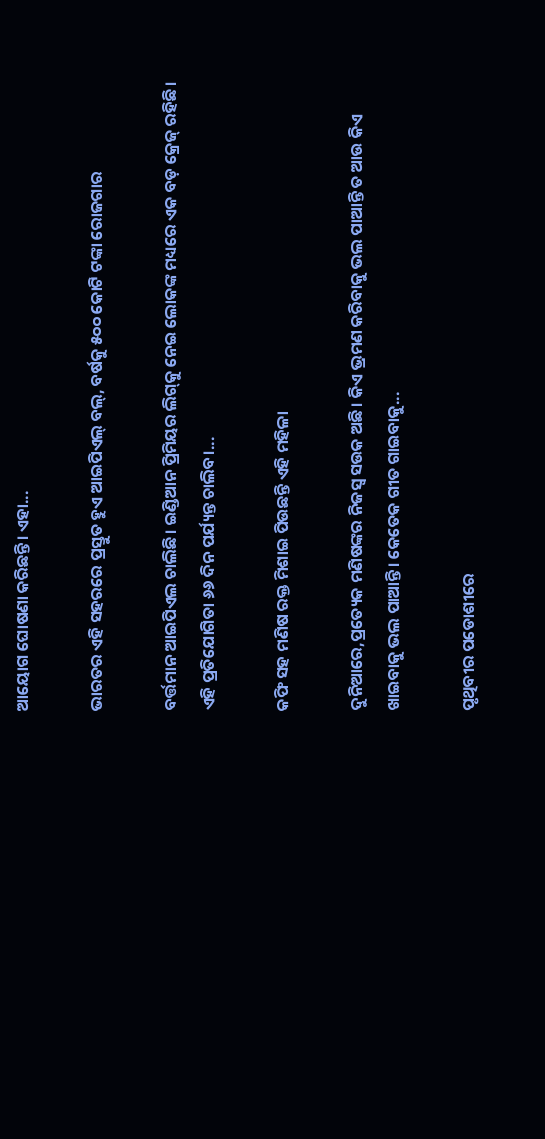ଆୟୋଗ ଘୋଷଣା କରିଛନ୍ତି। ଏହା...

ଭାରତର ଏହି ସହରରେ ପ୍ରସ୍ତୁତ ହୁଏ ଆଇପିଏଲ୍‌ ବଲ୍‌, ବର୍ଷକୁ ୫୦୦ କୋଟି ଟଙ୍କା ରୋଜଗାର

ବର୍ତ୍ତମାନ ଆଇପିଏଲ ଚାଲିଛି। ଇଣ୍ଡିଆନ ପ୍ରିମିୟର ଲିଗ୍‌କୁ ନେଇ ଲୋକଙ୍କ ମଧ୍ୟରେ ଏକ ବଡ଼ କ୍ରେଜ୍‌ ରହିଛି। ଏହି ପ୍ରତିଯୋଗିତା ୬୬ ଦିନ ପର୍ଯ୍ୟନ୍ତ ଚାଲିବ।...

କଫି ସହ ମଣିଷ ରକ୍ତ ମିଶାଇ ପିଉଛନ୍ତି ଏହି ମହିଳା

ଦୁନିଆରେ,ପ୍ରତ୍ୟେକ ମଣିଷଙ୍କର ନିଜସ୍ବ ସଉକ ଅଛି। କିଏ ଭ୍ରମଣ କରିବାକୁ ଭଲ ପାଆନ୍ତି ତ ଆଉ କିଏ ଖାଇବାକୁ ଭଲ ପାଆନ୍ତି। କେତେକ ଗୀତ ଗାଇବାକୁ...

ପୃଥିବୀର ପଡୋଶୀରେ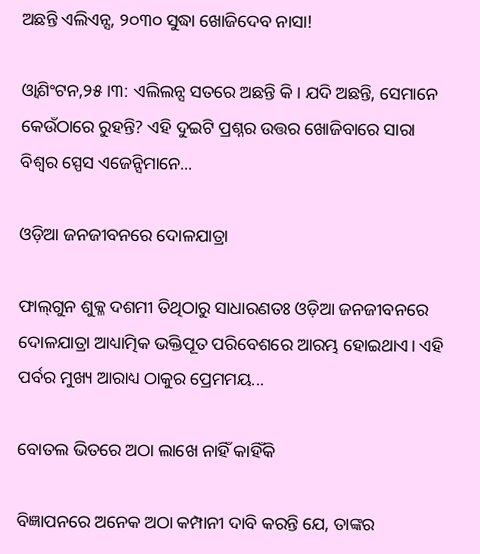ଅଛନ୍ତି ଏଲିଏନ୍ସ, ୨୦୩୦ ସୁଦ୍ଧା ଖୋଜିଦେବ ନାସା!

ଓ୍ବାଶିଂଟନ,୨୫।୩: ଏଲିଲନ୍ସ ସତରେ ଅଛନ୍ତି କି। ଯଦି ଅଛନ୍ତି, ସେମାନେ କେଉଁଠାରେ ରୁହନ୍ତି? ଏହି ଦୁଇଟି ପ୍ରଶ୍ନର ଉତ୍ତର ଖୋଜିବାରେ ସାରା ବିଶ୍ୱର ସ୍ପେସ ଏଜେନ୍ସିମାନେ...

ଓଡ଼ିଆ ଜନଜୀବନରେ ଦୋଳଯାତ୍ରା

ଫାଲ୍‌ଗୁନ ଶୁକ୍ଳ ଦଶମୀ ତିଥିଠାରୁ ସାଧାରଣତଃ ଓଡ଼ିଆ ଜନଜୀବନରେ ଦୋଳଯାତ୍ରା ଆଧ୍ୟାତ୍ମିକ ଭକ୍ତିପୂତ ପରିବେଶରେ ଆରମ୍ଭ ହୋଇଥାଏ। ଏହି ପର୍ବର ମୁଖ୍ୟ ଆରାଧ୍ୟ ଠାକୁର ପ୍ରେମମୟ...

ବୋତଲ ଭିତରେ ଅଠା ଲାଖେ ନାହିଁ କାହିଁକି

ବିଜ୍ଞାପନରେ ଅନେକ ଅଠା କମ୍ପାନୀ ଦାବି କରନ୍ତି ଯେ, ତାଙ୍କର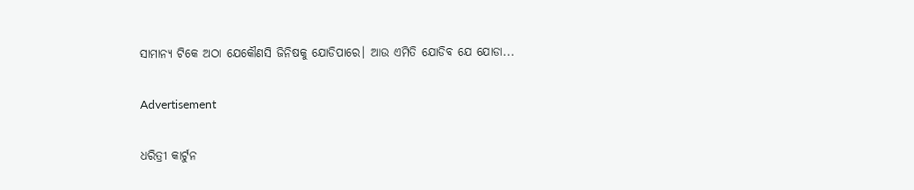ସାମାନ୍ୟ ଟିକେ ଅଠା ଯେକୌଣସି ଜିନିଷକୁ ଯୋଡିପାରେ। ଆଉ ଏମିତି ଯୋଡିବ ଯେ ଯୋଡା...

Advertisement

ଧରିତ୍ରୀ କାର୍ଟୁନ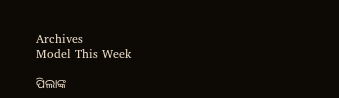Archives
Model This Week

ପିଲାଙ୍କ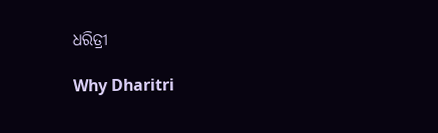ଧରିତ୍ରୀ

Why Dharitri